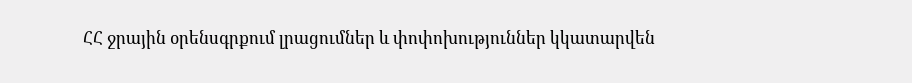ՀՀ ջրային օրենսգրքում լրացումներ և փոփոխություններ կկատարվեն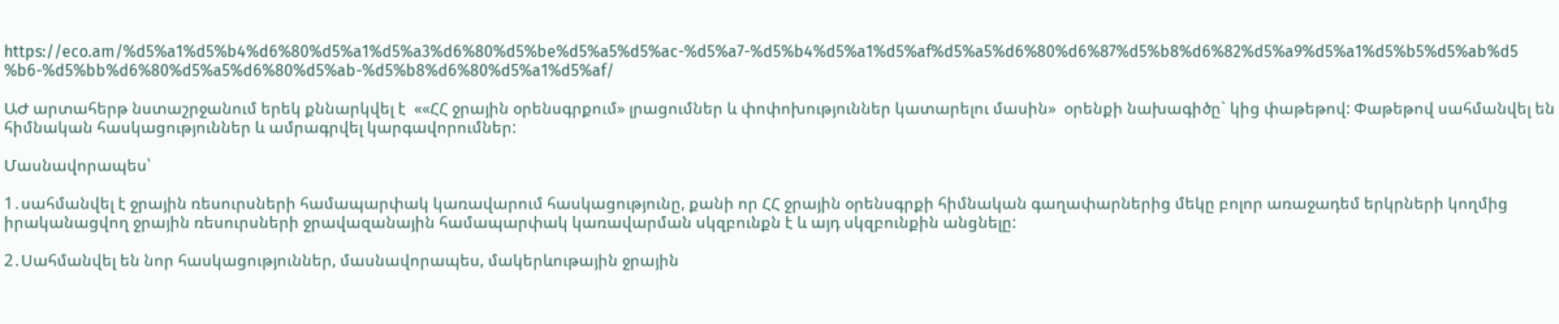https://eco.am/%d5%a1%d5%b4%d6%80%d5%a1%d5%a3%d6%80%d5%be%d5%a5%d5%ac-%d5%a7-%d5%b4%d5%a1%d5%af%d5%a5%d6%80%d6%87%d5%b8%d6%82%d5%a9%d5%a1%d5%b5%d5%ab%d5%b6-%d5%bb%d6%80%d5%a5%d6%80%d5%ab-%d5%b8%d6%80%d5%a1%d5%af/

ԱԺ արտահերթ նստաշրջանում երեկ քննարկվել է  ««ՀՀ ջրային օրենսգրքում» լրացումներ և փոփոխություններ կատարելու մասին»  օրենքի նախագիծը` կից փաթեթով: Փաթեթով սահմանվել են հիմնական հասկացություններ և ամրագրվել կարգավորումներ:

Մասնավորապես՝

1․սահմանվել է ջրային ռեսուրսների համապարփակ կառավարում հասկացությունը, քանի որ ՀՀ ջրային օրենսգրքի հիմնական գաղափարներից մեկը բոլոր առաջադեմ երկրների կողմից իրականացվող ջրային ռեսուրսների ջրավազանային համապարփակ կառավարման սկզբունքն է և այդ սկզբունքին անցնելը:

2․Սահմանվել են նոր հասկացություններ, մասնավորապես, մակերևութային ջրային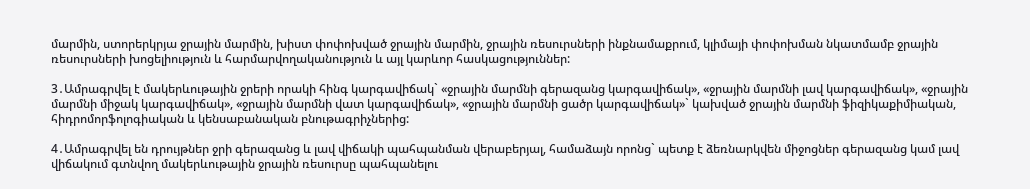մարմին, ստորերկրյա ջրային մարմին, խիստ փոփոխված ջրային մարմին, ջրային ռեսուրսների ինքնամաքրում, կլիմայի փոփոխման նկատմամբ ջրային ռեսուրսների խոցելիություն և հարմարվողականություն և այլ կարևոր հասկացություններ:

3․Ամրագրվել է մակերևութային ջրերի որակի հինգ կարգավիճակ` «ջրային մարմնի գերազանց կարգավիճակ», «ջրային մարմնի լավ կարգավիճակ», «ջրային մարմնի միջակ կարգավիճակ», «ջրային մարմնի վատ կարգավիճակ», «ջրային մարմնի ցածր կարգավիճակ»` կախված ջրային մարմնի ֆիզիկաքիմիական, հիդրոմորֆոլոգիական և կենսաբանական բնութագրիչներից:

4․Ամրագրվել են դրույթներ ջրի գերազանց և լավ վիճակի պահպանման վերաբերյալ, համաձայն որոնց` պետք է ձեռնարկվեն միջոցներ գերազանց կամ լավ վիճակում գտնվող մակերևութային ջրային ռեսուրսը պահպանելու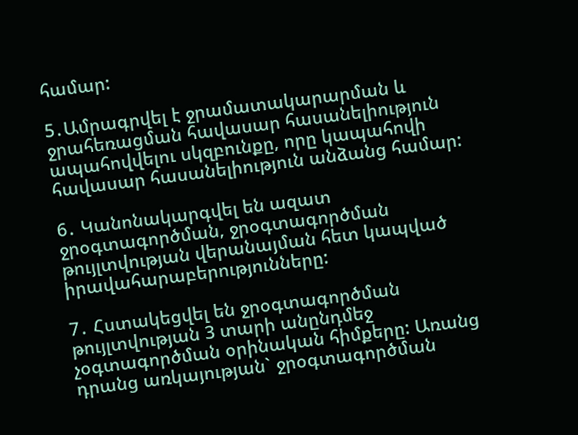համար:

5․Ամրագրվել է ջրամատակարարման և ջրահեռացման հավասար հասանելիություն ապահովվելու սկզբունքը, որը կապահովի հավասար հասանելիություն անձանց համար:

6․ Կանոնակարգվել են ազատ ջրօգտագործման, ջրօգտագործման թույլտվության վերանայման հետ կապված իրավահարաբերությունները:

7․ Հստակեցվել են ջրօգտագործման թույլտվության 3 տարի անընդմեջ չօգտագործման օրինական հիմքերը: Առանց դրանց առկայության` ջրօգտագործման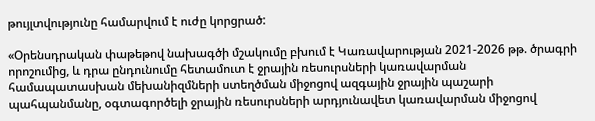թույլտվությունը համարվում է ուժը կորցրած:

«Օրենսդրական փաթեթով նախագծի մշակումը բխում է Կառավարության 2021-2026 թթ. ծրագրի որոշումից, և դրա ընդունումը հետամուտ է ջրային ռեսուրսների կառավարման համապատասխան մեխանիզմների ստեղծման միջոցով ազգային ջրային պաշարի պահպանմանը, օգտագործելի ջրային ռեսուրսների արդյունավետ կառավարման միջոցով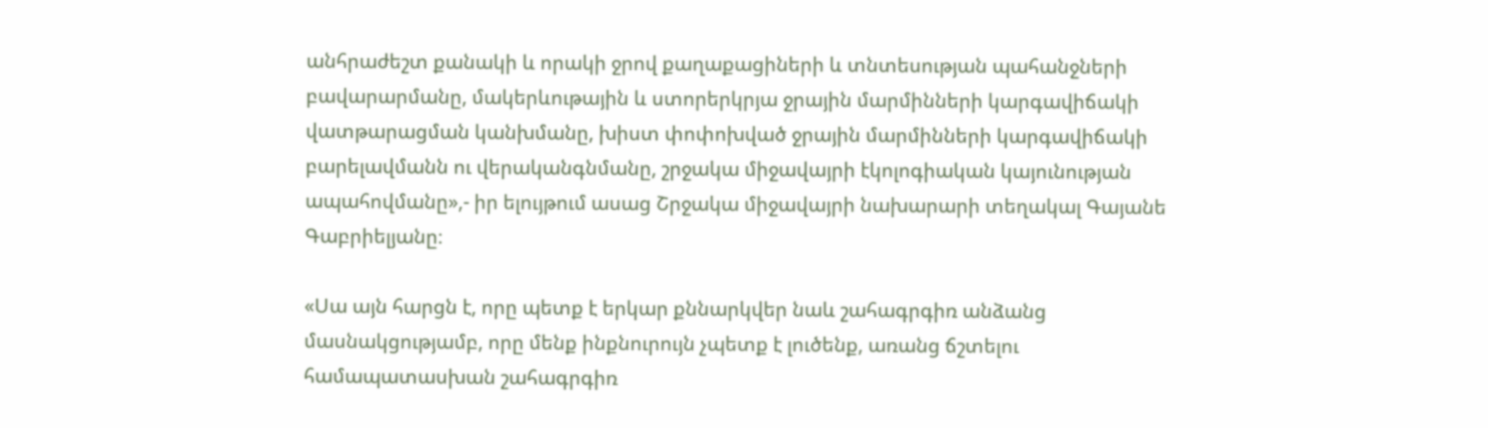անհրաժեշտ քանակի և որակի ջրով քաղաքացիների և տնտեսության պահանջների բավարարմանը, մակերևութային և ստորերկրյա ջրային մարմինների կարգավիճակի վատթարացման կանխմանը, խիստ փոփոխված ջրային մարմինների կարգավիճակի բարելավմանն ու վերականգնմանը, շրջակա միջավայրի էկոլոգիական կայունության ապահովմանը»,- իր ելույթում ասաց Շրջակա միջավայրի նախարարի տեղակալ Գայանե Գաբրիելյանը։

«Սա այն հարցն է, որը պետք է երկար քննարկվեր նաև շահագրգիռ անձանց մասնակցությամբ, որը մենք ինքնուրույն չպետք է լուծենք, առանց ճշտելու համապատասխան շահագրգիռ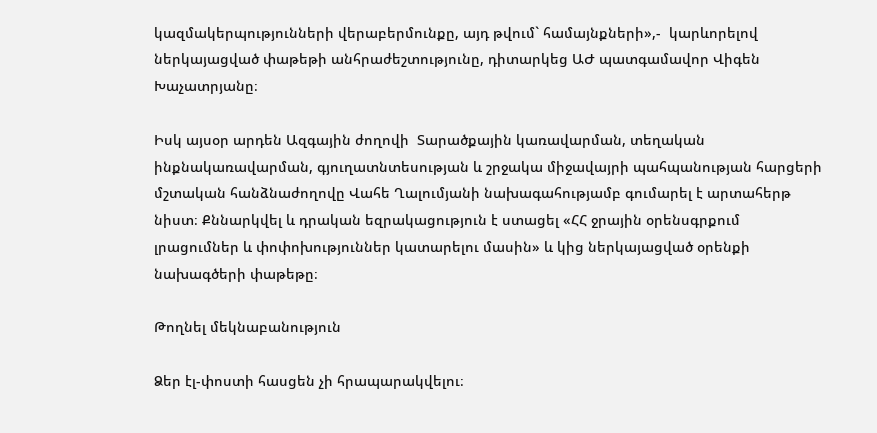կազմակերպությունների վերաբերմունքը, այդ թվում` համայնքների»,-  կարևորելով ներկայացված փաթեթի անհրաժեշտությունը, դիտարկեց ԱԺ պատգամավոր Վիգեն Խաչատրյանը։

Իսկ այսօր արդեն Ազգային ժողովի  Տարածքային կառավարման, տեղական ինքնակառավարման, գյուղատնտեսության և շրջակա միջավայրի պահպանության հարցերի մշտական հանձնաժողովը Վահե Ղալումյանի նախագահությամբ գումարել է արտահերթ նիստ։ Քննարկվել և դրական եզրակացություն է ստացել «ՀՀ ջրային օրենսգրքում լրացումներ և փոփոխություններ կատարելու մասին» և կից ներկայացված օրենքի նախագծերի փաթեթը։

Թողնել մեկնաբանություն

Ձեր էլ-փոստի հասցեն չի հրապարակվելու։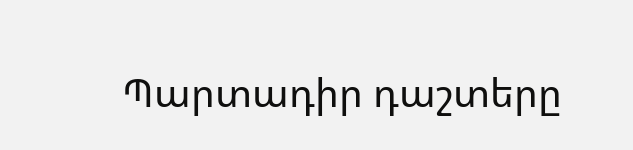Պարտադիր դաշտերը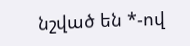նշված են *-ով